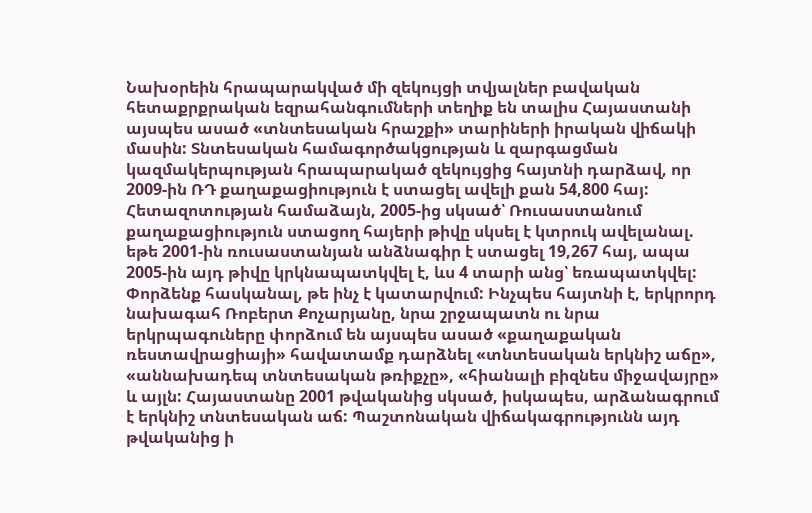Նախօրեին հրապարակված մի զեկույցի տվյալներ բավական հետաքրքրական եզրահանգումների տեղիք են տալիս Հայաստանի այսպես ասած «տնտեսական հրաշքի» տարիների իրական վիճակի մասին: Տնտեսական համագործակցության և զարգացման կազմակերպության հրապարակած զեկույցից հայտնի դարձավ, որ 2009-ին ՌԴ քաղաքացիություն է ստացել ավելի քան 54,800 հայ: Հետազոտության համաձայն, 2005-ից սկսած՝ Ռուսաստանում քաղաքացիություն ստացող հայերի թիվը սկսել է կտրուկ ավելանալ. եթե 2001-ին ռուսաստանյան անձնագիր է ստացել 19,267 հայ, ապա 2005-ին այդ թիվը կրկնապատկվել է, ևս 4 տարի անց՝ եռապատկվել:
Փորձենք հասկանալ, թե ինչ է կատարվում: Ինչպես հայտնի է, երկրորդ նախագահ Ռոբերտ Քոչարյանը, նրա շրջապատն ու նրա երկրպագուները փորձում են այսպես ասած «քաղաքական ռեստավրացիայի» հավատամք դարձնել «տնտեսական երկնիշ աճը», «աննախադեպ տնտեսական թռիքչը», «հիանալի բիզնես միջավայրը» և այլն: Հայաստանը 2001 թվականից սկսած, իսկապես, արձանագրում է երկնիշ տնտեսական աճ: Պաշտոնական վիճակագրությունն այդ թվականից ի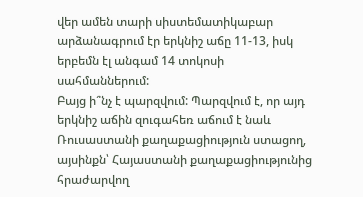վեր ամեն տարի սիստեմատիկաբար արձանագրում էր երկնիշ աճը 11-13, իսկ երբեմն էլ անգամ 14 տոկոսի սահմաններում:
Բայց ի՞նչ է պարզվում: Պարզվում է, որ այդ երկնիշ աճին զուգահեռ աճում է նաև Ռուսաստանի քաղաքացիություն ստացող, այսինքն՝ Հայաստանի քաղաքացիությունից հրաժարվող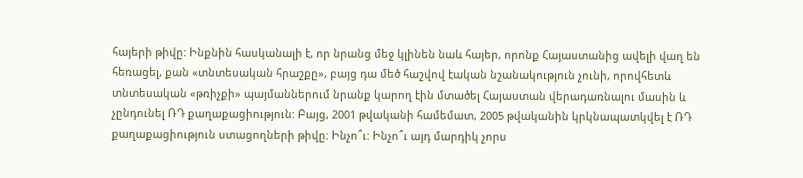հայերի թիվը: Ինքնին հասկանալի է, որ նրանց մեջ կլինեն նաև հայեր, որոնք Հայաստանից ավելի վաղ են հեռացել, քան «տնտեսական հրաշքը», բայց դա մեծ հաշվով էական նշանակություն չունի, որովհետև տնտեսական «թռիչքի» պայմաններում նրանք կարող էին մտածել Հայաստան վերադառնալու մասին և չընդունել ՌԴ քաղաքացիություն: Բայց, 2001 թվականի համեմատ, 2005 թվականին կրկնապատկվել է ՌԴ քաղաքացիություն ստացողների թիվը: Ինչո՞ւ: Ինչո՞ւ այդ մարդիկ չորս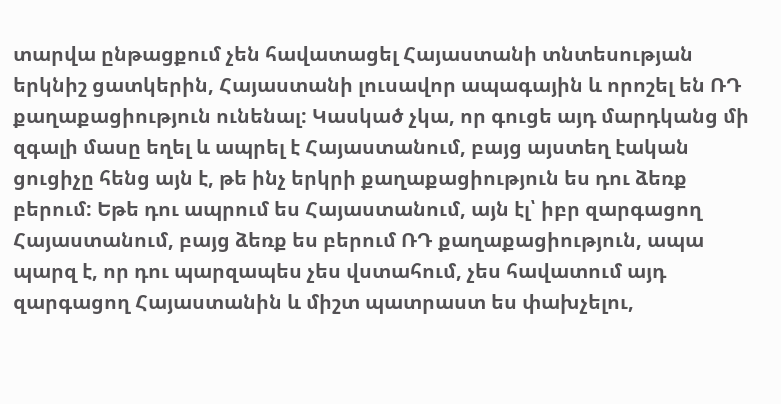տարվա ընթացքում չեն հավատացել Հայաստանի տնտեսության երկնիշ ցատկերին, Հայաստանի լուսավոր ապագային և որոշել են ՌԴ քաղաքացիություն ունենալ: Կասկած չկա, որ գուցե այդ մարդկանց մի զգալի մասը եղել և ապրել է Հայաստանում, բայց այստեղ էական ցուցիչը հենց այն է, թե ինչ երկրի քաղաքացիություն ես դու ձեռք բերում: Եթե դու ապրում ես Հայաստանում, այն էլ՝ իբր զարգացող Հայաստանում, բայց ձեռք ես բերում ՌԴ քաղաքացիություն, ապա պարզ է, որ դու պարզապես չես վստահում, չես հավատում այդ զարգացող Հայաստանին և միշտ պատրաստ ես փախչելու,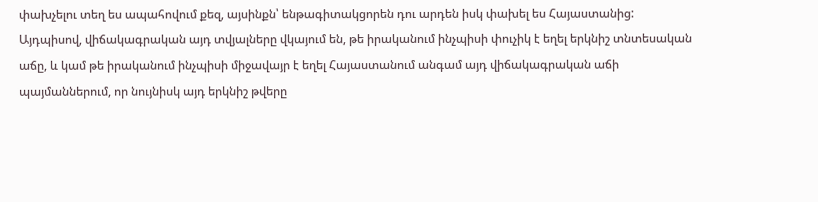փախչելու տեղ ես ապահովում քեզ, այսինքն՝ ենթագիտակցորեն դու արդեն իսկ փախել ես Հայաստանից:
Այդպիսով, վիճակագրական այդ տվյալները վկայում են, թե իրականում ինչպիսի փուչիկ է եղել երկնիշ տնտեսական աճը, և կամ թե իրականում ինչպիսի միջավայր է եղել Հայաստանում անգամ այդ վիճակագրական աճի պայմաններում, որ նույնիսկ այդ երկնիշ թվերը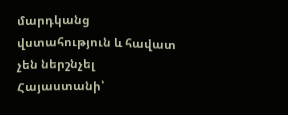մարդկանց վստահություն և հավատ չեն ներշնչել Հայաստանի՝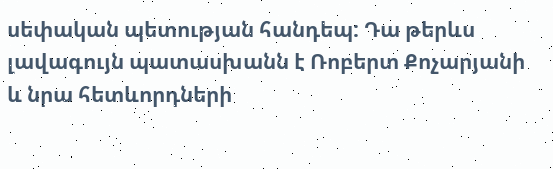սեփական պետության հանդեպ: Դա թերևս լավագույն պատասխանն է Ռոբերտ Քոչարյանի և նրա հետևորդների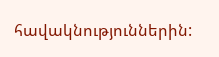հավակնություններին: